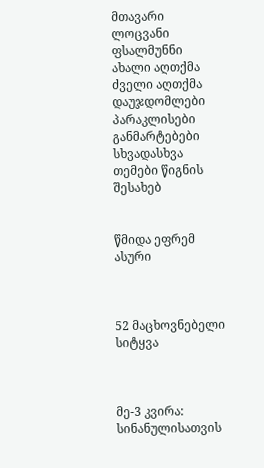მთავარი ლოცვანი ფსალმუნნი ახალი აღთქმა ძველი აღთქმა დაუჯდომლები პარაკლისები განმარტებები სხვადასხვა თემები წიგნის შესახებ


წმიდა ეფრემ ასური



52 მაცხოვნებელი სიტყვა



მე-3 კვირა: სინანულისათვის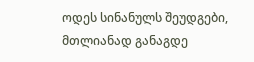ოდეს სინანულს შეუდგები, მთლიანად განაგდე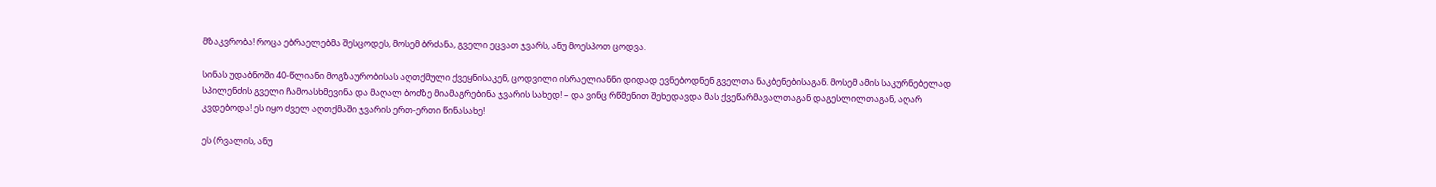მზაკვრობა! როცა ებრაელებმა შესცოდეს, მოსემ ბრძანა, გველი ეცვათ ჯვარს, ანუ მოესპოთ ცოდვა.

სინას უდაბნოში 40-წლიანი მოგზაურობისას აღთქმული ქვეყნისაკენ, ცოდვილი ისრაელიანნი დიდად ევნებოდნენ გველთა ნაკბენებისაგან. მოსემ ამის საკურნებელად სპილენძის გველი ჩამოასხმევინა და მაღალ ბოძზე მიამაგრებინა ჯვარის სახედ! – და ვინც რწმენით შეხედავდა მას ქვეწარმავალთაგან დაგესლილთაგან, აღარ კვდებოდა! ეს იყო ძველ აღთქმაში ჯვარის ერთ-ერთი წინასახე!

ეს (რვალის, ანუ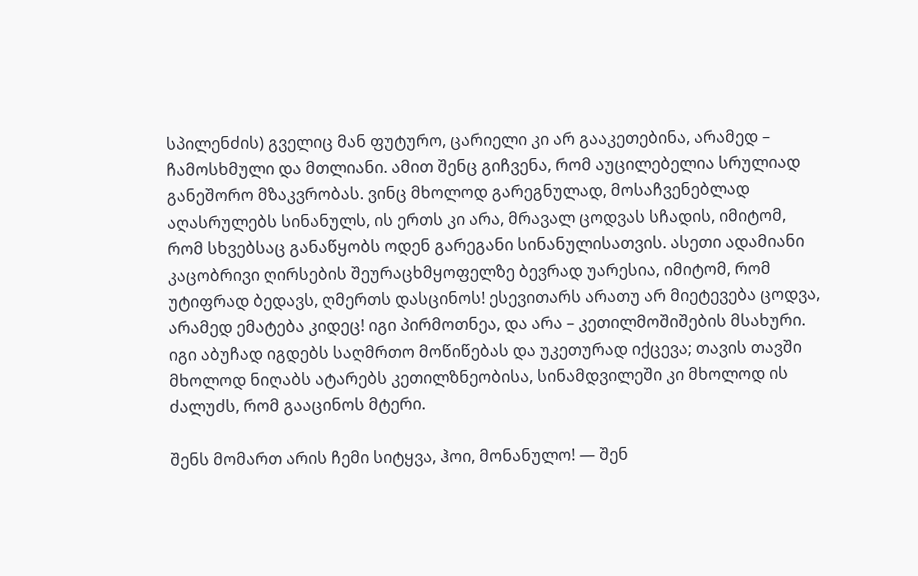სპილენძის) გველიც მან ფუტურო, ცარიელი კი არ გააკეთებინა, არამედ – ჩამოსხმული და მთლიანი. ამით შენც გიჩვენა, რომ აუცილებელია სრულიად განეშორო მზაკვრობას. ვინც მხოლოდ გარეგნულად, მოსაჩვენებლად აღასრულებს სინანულს, ის ერთს კი არა, მრავალ ცოდვას სჩადის, იმიტომ, რომ სხვებსაც განაწყობს ოდენ გარეგანი სინანულისათვის. ასეთი ადამიანი კაცობრივი ღირსების შეურაცხმყოფელზე ბევრად უარესია, იმიტომ, რომ უტიფრად ბედავს, ღმერთს დასცინოს! ესევითარს არათუ არ მიეტევება ცოდვა, არამედ ემატება კიდეც! იგი პირმოთნეა, და არა – კეთილმოშიშების მსახური. იგი აბუჩად იგდებს საღმრთო მოწიწებას და უკეთურად იქცევა; თავის თავში მხოლოდ ნიღაბს ატარებს კეთილზნეობისა, სინამდვილეში კი მხოლოდ ის ძალუძს, რომ გააცინოს მტერი.

შენს მომართ არის ჩემი სიტყვა, ჰოი, მონანულო! — შენ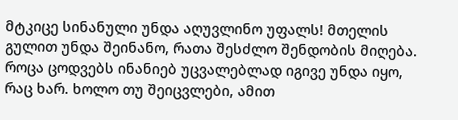მტკიცე სინანული უნდა აღუვლინო უფალს! მთელის გულით უნდა შეინანო, რათა შესძლო შენდობის მიღება. როცა ცოდვებს ინანიებ უცვალებლად იგივე უნდა იყო, რაც ხარ. ხოლო თუ შეიცვლები, ამით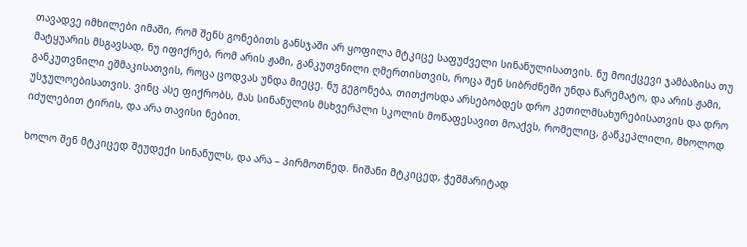თავადვე იმხილები იმაში, რომ შენს გონებითს განსჯაში არ ყოფილა მტკიცე საფუძველი სინანულისათვის. ნუ მოიქცევი ჯამბაზისა თუ მატყუარის მსგავსად, ნუ იფიქრებ, რომ არის ჟამი, განკუთვნილი ღმერთისთვის, როცა შენ სიბრძნეში უნდა წარემატო, და არის ჟამი, განკუთვნილი ეშმაკისათვის, როცა ცოდვას უნდა მიეცე. ნუ გეგონება, თითქოსდა არსებობდეს დრო კეთილმსახურებისათვის და დრო უსჯულოებისათვის. ვინც ასე ფიქრობს, მას სინანულის მსხვერპლი სკოლის მოწაფესავით მოაქვს, რომელიც, გაწკეპლილი, მხოლოდ იძულებით ტირის, და არა თავისი ნებით.

ხოლო შენ მტკიცედ შეუდექი სინანულს, და არა – პირმოთნედ. ნიშანი მტკიცედ, ჭეშმარიტად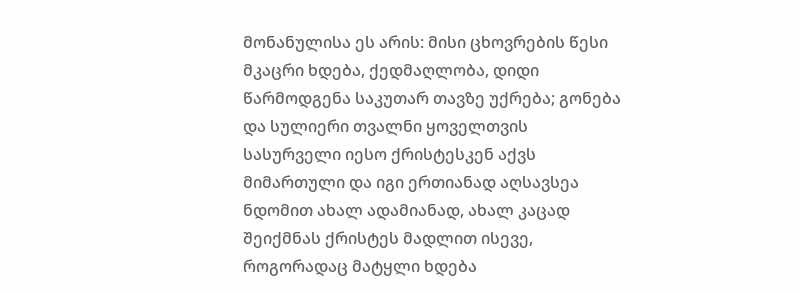მონანულისა ეს არის: მისი ცხოვრების წესი მკაცრი ხდება, ქედმაღლობა, დიდი წარმოდგენა საკუთარ თავზე უქრება; გონება და სულიერი თვალნი ყოველთვის სასურველი იესო ქრისტესკენ აქვს მიმართული და იგი ერთიანად აღსავსეა ნდომით ახალ ადამიანად, ახალ კაცად შეიქმნას ქრისტეს მადლით ისევე, როგორადაც მატყლი ხდება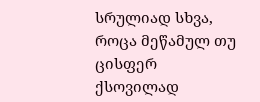სრულიად სხვა, როცა მეწამულ თუ ცისფერ ქსოვილად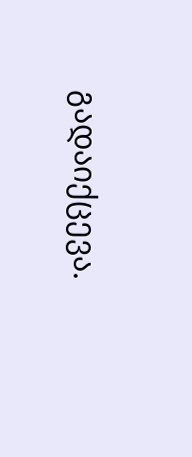გადაიქცევა.